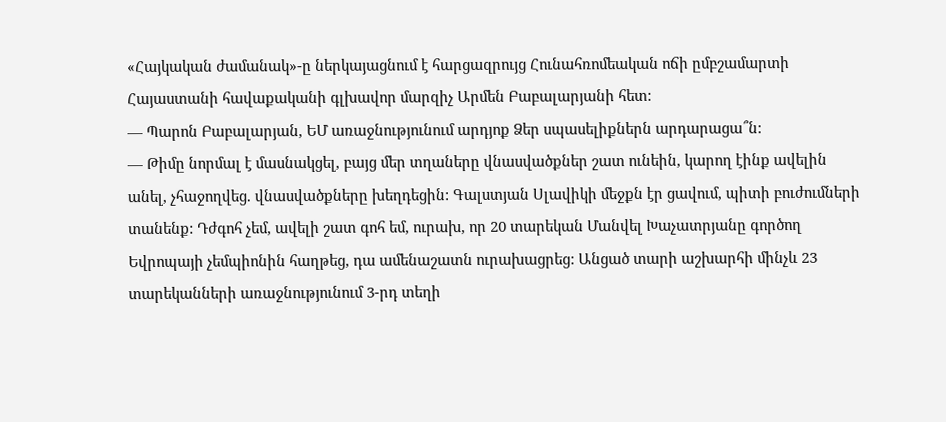«Հայկական ժամանակ»-ը ներկայացնում է հարցազրույց Հունահռոմեական ոճի ըմբշամարտի Հայաստանի հավաքականի գլխավոր մարզիչ Արմեն Բաբալարյանի հետ:
— Պարոն Բաբալարյան, ԵՄ առաջնությունում արդյոք Ձեր սպասելիքներն արդարացա՞ն:
— Թիմը նորմալ է մասնակցել, բայց մեր տղաները վնասվածքներ շատ ունեին, կարող էինք ավելին անել, չհաջողվեց. վնասվածքները խեղդեցին: Գալստյան Սլավիկի մեջքն էր ցավում, պիտի բուժումների տանենք: Դժգոհ չեմ, ավելի շատ գոհ եմ, ուրախ, որ 20 տարեկան Մանվել Խաչատրյանը գործող Եվրոպայի չեմպիոնին հաղթեց, դա ամենաշատն ուրախացրեց: Անցած տարի աշխարհի մինչև 23 տարեկանների առաջնությունում 3-րդ տեղի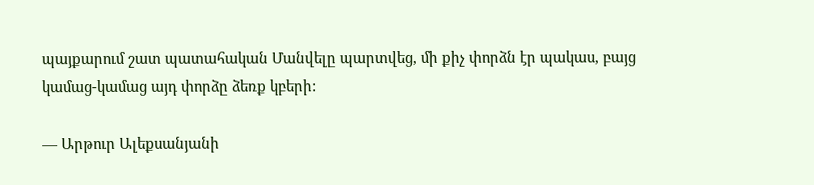պայքարում շատ պատահական Մանվելը պարտվեց, մի քիչ փորձն էր պակաս, բայց կամաց-կամաց այդ փորձը ձեռք կբերի:

— Արթուր Ալեքսանյանի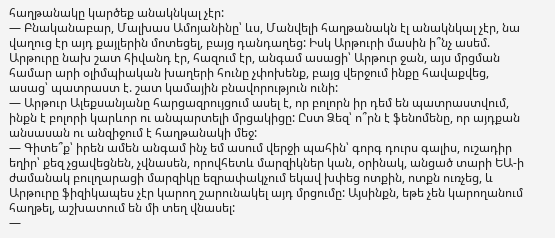հաղթանակը կարծեք անակնկալ չէր:
— Բնականաբար, Մալխաս Ամոյանինը՝ ևս, Մանվելի հաղթանակն էլ անակնկալ չէր, նա վաղուց էր այդ քայլերին մոտեցել, բայց դանդաղեց: Իսկ Արթուրի մասին ի՞նչ ասեմ. Արթուրը նախ շատ հիվանդ էր, հազում էր, անգամ ասացի՝ Արթուր ջան, այս մրցման համար արի օլիմպիական խաղերի հունը չփոխենք, բայց վերջում ինքը հավաքվեց, ասաց՝ պատրաստ է. շատ կամային բնավորություն ունի:
— Արթուր Ալեքսանյանը հարցազրույցում ասել է, որ բոլորն իր դեմ են պատրաստվում, ինքն է բոլորի կարևոր ու անպարտելի մրցակիցը: Ըստ Ձեզ՝ ո՞րն է ֆենոմենը, որ այդքան անսասան ու անզիջում է հաղթանակի մեջ:
— Գիտե՞ք՝ իրեն ամեն անգամ ինչ եմ ասում վերջի պահին՝ գորգ դուրս գալիս, ուշադիր եղիր՝ քեզ չցավեցնեն, չվնասեն, որովհետև մարզիկներ կան, օրինակ, անցած տարի ԵԱ-ի ժամանակ բուլղարացի մարզիկը եզրափակչում եկավ խփեց ոտքին, ոտքն ուռչեց, և Արթուրը ֆիզիկապես չէր կարող շարունակել այդ մրցումը: Այսինքն, եթե չեն կարողանում հաղթել, աշխատում են մի տեղ վնասել:
—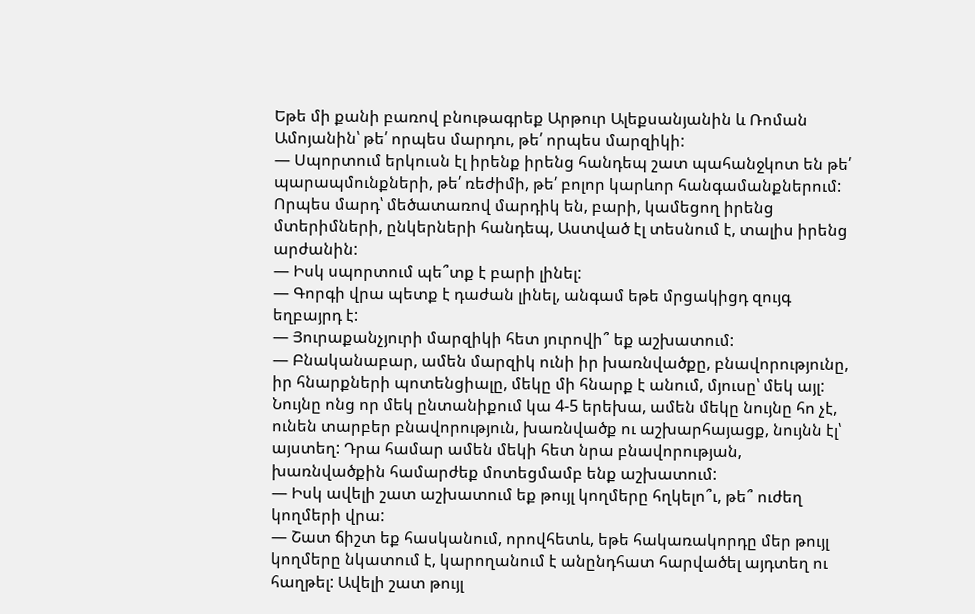Եթե մի քանի բառով բնութագրեք Արթուր Ալեքսանյանին և Ռոման Ամոյանին՝ թե՛ որպես մարդու, թե՛ որպես մարզիկի:
— Սպորտում երկուսն էլ իրենք իրենց հանդեպ շատ պահանջկոտ են թե՛ պարապմունքների, թե՛ ռեժիմի, թե՛ բոլոր կարևոր հանգամանքներում: Որպես մարդ՝ մեծատառով մարդիկ են, բարի, կամեցող իրենց մտերիմների, ընկերների հանդեպ, Աստված էլ տեսնում է, տալիս իրենց արժանին:
— Իսկ սպորտում պե՞տք է բարի լինել:
— Գորգի վրա պետք է դաժան լինել, անգամ եթե մրցակիցդ զույգ եղբայրդ է:
— Յուրաքանչյուրի մարզիկի հետ յուրովի՞ եք աշխատում:
— Բնականաբար, ամեն մարզիկ ունի իր խառնվածքը, բնավորությունը, իր հնարքների պոտենցիալը, մեկը մի հնարք է անում, մյուսը՝ մեկ այլ: Նույնը ոնց որ մեկ ընտանիքում կա 4-5 երեխա, ամեն մեկը նույնը հո չէ, ունեն տարբեր բնավորություն, խառնվածք ու աշխարհայացք, նույնն էլ՝ այստեղ: Դրա համար ամեն մեկի հետ նրա բնավորության, խառնվածքին համարժեք մոտեցմամբ ենք աշխատում:
— Իսկ ավելի շատ աշխատում եք թույլ կողմերը հղկելո՞ւ, թե՞ ուժեղ կողմերի վրա:
— Շատ ճիշտ եք հասկանում, որովհետև, եթե հակառակորդը մեր թույլ կողմերը նկատում է, կարողանում է անընդհատ հարվածել այդտեղ ու հաղթել: Ավելի շատ թույլ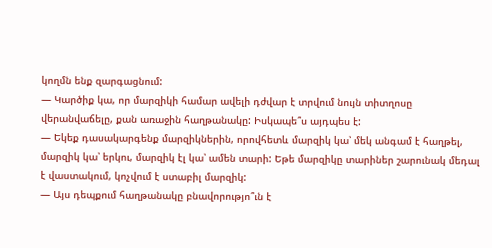կողմն ենք զարգացնում:
— Կարծիք կա, որ մարզիկի համար ավելի դժվար է տրվում նույն տիտղոսը վերանվաճելը, քան առաջին հաղթանակը: Իսկապե՞ս այդպես է:
— Եկեք դասակարգենք մարզիկներին, որովհետև մարզիկ կա՝ մեկ անգամ է հաղթել, մարզիկ կա՝ երկու, մարզիկ էլ կա՝ ամեն տարի: Եթե մարզիկը տարիներ շարունակ մեդալ է վաստակում, կոչվում է ստաբիլ մարզիկ:
— Այս դեպքում հաղթանակը բնավորությո՞ւն է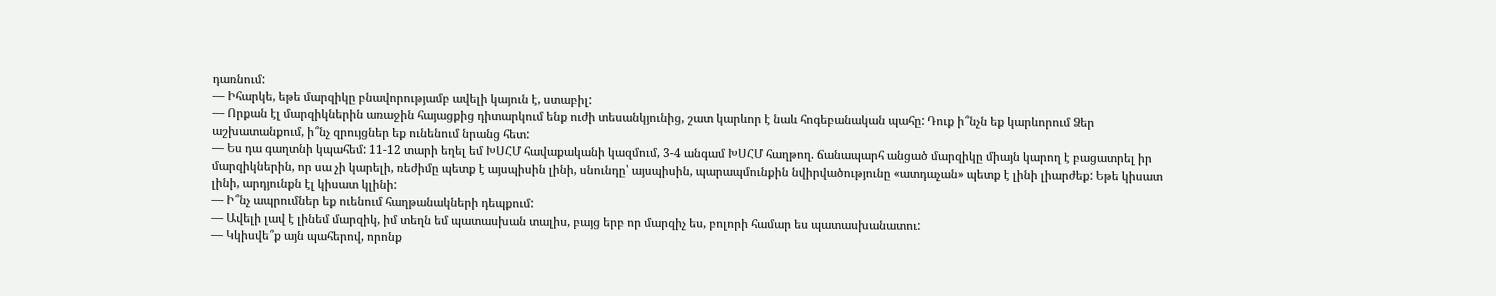դառնում:
— Իհարկե, եթե մարզիկը բնավորությամբ ավելի կայուն է, ստաբիլ:
— Որքան էլ մարզիկներին առաջին հայացքից դիտարկում ենք ուժի տեսանկյունից, շատ կարևոր է նաև հոգեբանական պահը: Դուք ի՞նչն եք կարևորում Ձեր աշխատանքում, ի՞նչ զրույցներ եք ունենում նրանց հետ:
— Ես դա գաղտնի կպահեմ: 11-12 տարի եղել եմ ԽՍՀՄ հավաքականի կազմում, 3-4 անգամ ԽՍՀՄ հաղթող. ճանապարհ անցած մարզիկը միայն կարող է բացատրել իր մարզիկներին, որ սա չի կարելի, ռեժիմը պետք է այսպիսին լինի, սնունդը՝ այսպիսին, պարապմունքին նվիրվածությունը «ատդաչան» պետք է լինի լիարժեք: Եթե կիսատ լինի, արդյունքն էլ կիսատ կլինի:
— Ի՞նչ ապրումներ եք ուենում հաղթանակների դեպքում:
— Ավելի լավ է լինեմ մարզիկ, իմ տեղն եմ պատասխան տալիս, բայց երբ որ մարզիչ ես, բոլորի համար ես պատասխանատու:
— Կկիսվե՞ք այն պահերով, որոնք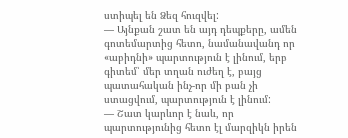ստիպել են Ձեզ հուզվել:
— Այնքան շատ են այդ դեպքերը, ամեն գոտեմարտից հետո, նամանավանդ որ «աբիդնի» պարտություն է լինում, երբ գիտեմ՝ մեր տղան ուժեղ է, բայց պատահական ինչ-որ մի բան չի ստացվում, պարտություն է լինում:
— Շատ կարևոր է նաև, որ պարտությունից հետո էլ մարզիկն իրեն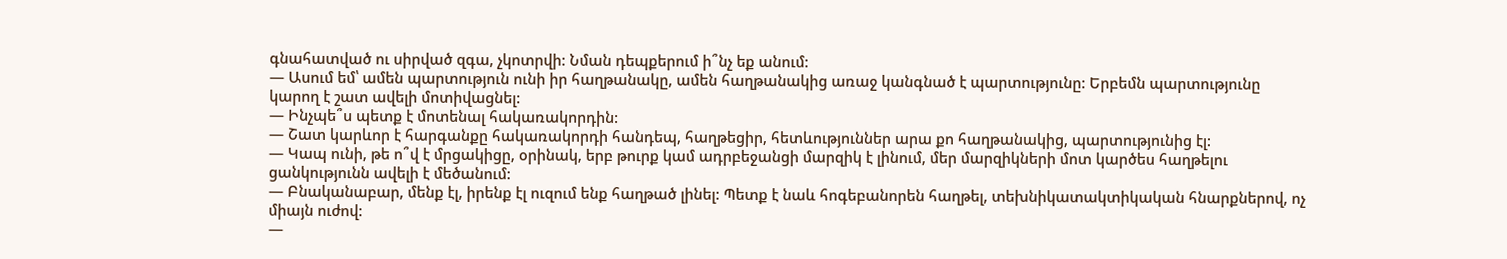գնահատված ու սիրված զգա, չկոտրվի: Նման դեպքերում ի՞նչ եք անում:
— Ասում եմ՝ ամեն պարտություն ունի իր հաղթանակը, ամեն հաղթանակից առաջ կանգնած է պարտությունը: Երբեմն պարտությունը կարող է շատ ավելի մոտիվացնել:
— Ինչպե՞ս պետք է մոտենալ հակառակորդին:
— Շատ կարևոր է հարգանքը հակառակորդի հանդեպ, հաղթեցիր, հետևություններ արա քո հաղթանակից, պարտությունից էլ:
— Կապ ունի, թե ո՞վ է մրցակիցը, օրինակ, երբ թուրք կամ ադրբեջանցի մարզիկ է լինում, մեր մարզիկների մոտ կարծես հաղթելու ցանկությունն ավելի է մեծանում:
— Բնականաբար, մենք էլ, իրենք էլ ուզում ենք հաղթած լինել: Պետք է նաև հոգեբանորեն հաղթել, տեխնիկատակտիկական հնարքներով, ոչ միայն ուժով:
—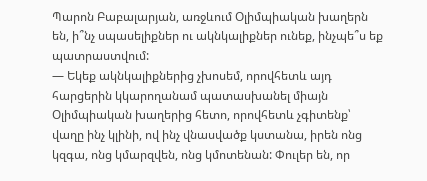Պարոն Բաբալարյան, առջևում Օլիմպիական խաղերն են, ի՞նչ սպասելիքներ ու ակնկալիքներ ունեք, ինչպե՞ս եք պատրաստվում:
— Եկեք ակնկալիքներից չխոսեմ, որովհետև այդ հարցերին կկարողանամ պատասխանել միայն Օլիմպիական խաղերից հետո, որովհետև չգիտենք՝ վաղը ինչ կլինի, ով ինչ վնասվածք կստանա, իրեն ոնց կզգա, ոնց կմարզվեն, ոնց կմոտենան: Փուլեր են, որ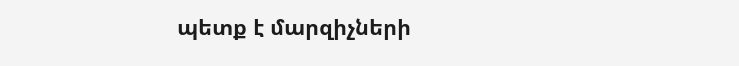պետք է մարզիչների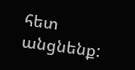հետ անցնենք: